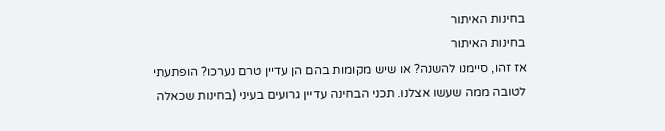בחינות האיתור
בחינות האיתור
אז זהו, סיימנו להשנה? או שיש מקומות בהם הן עדיין טרם נערכו? הופתעתי לטובה ממה שעשו אצלנו. תכני הבחינה עדיין גרועים בעיני (בחינות שכאלה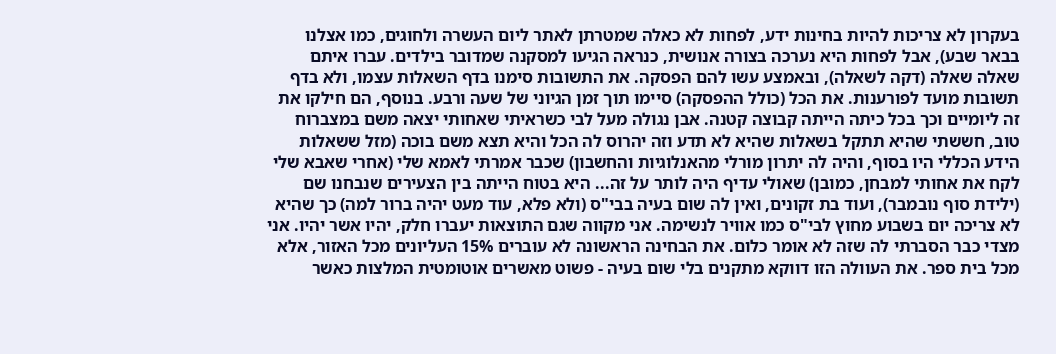בעקרון לא צריכות להיות בחינות ידע, לפחות לא כאלה שמטרתן לאתר ליום העשרה ולחוגים, כמו אצלנו בבאר שבע), אבל לפחות היא נערכה בצורה אנושית, כנראה הגיעו למסקנה שמדובר בילדים. עברו איתם שאלה שאלה (דקה לשאלה), ובאמצע עשו להם הפסקה. את התשובות סימנו בדף השאלות עצמו, ולא בדף תשובות מועד לפורענות. את הכל (כולל ההפסקה) סיימו תוך זמן הגיוני של שעה ורבע. בנוסף, הם חילקו את זה ליומיים וכך בכל כיתה הייתה קבוצה קטנה. אבן נגולה מעל לבי כשראיתי שאחותי יצאה משם במצברוח טוב, חששתי שהיא תתקל בשאלות שהיא לא תדע וזה יהרוס לה הכל והיא תצא משם בוכה (מזל ששאלות הידע הכללי היו בסוף, והיה לה יתרון מורלי מהאנלוגיות והחשבון) שכבר אמרתי לאמא שלי (אחרי שאבא שלי לקח את אחותי למבחן, כמובן) שאולי עדיף היה לותר על זה... היא בטוח הייתה בין הצעירים שנבחנו שם (ילידת סוף נובמבר), ועוד בת זקונים, ואין לה שום בעיה בבי"ס (ולא פלא, עוד מעט יהיה ברור למה) כך שהיא לא צריכה יום בשבוע מחוץ לבי"ס כמו אוויר לנשימה. אני מקווה שגם התוצאות יעברו חלק, יהיו אשר יהיו. אני מצדי כבר הסברתי לה שזה לא אומר כלום. את הבחינה הראשונה לא עוברים 15% העליונים מכל האזור, אלא מכל בית ספר. את העוולה הזו דווקא מתקנים בלי שום בעיה - פשוט מאשרים אוטומטית המלצות כאשר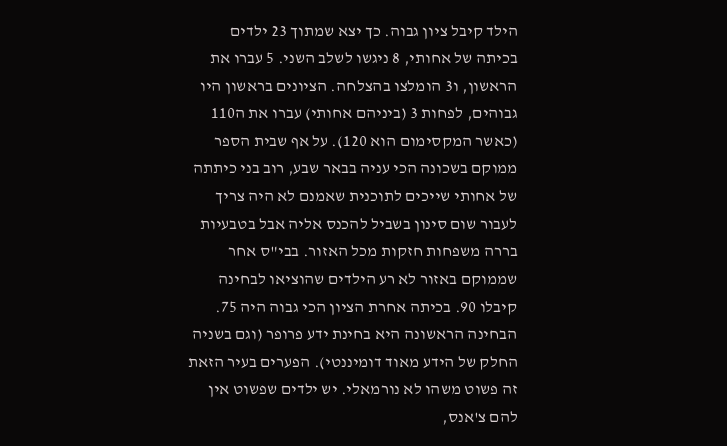הילד קיבל ציון גבוה. כך יצא שמתוך 23 ילדים בכיתה של אחותי, 8 ניגשו לשלב השני. 5 עברו את הראשון, ו3 הומלצו בהצלחה. הציונים בראשון היו גבוהים, לפחות 3 (ביניהם אחותי) עברו את ה110 (כאשר המקסימום הוא 120). על אף שבית הספר ממוקם בשכונה הכי עניה בבאר שבע, רוב בני כיתתה של אחותי שייכים לתוכנית שאמנם לא היה צריך לעבור שום סינון בשביל להכנס אליה אבל בטבעיות בררה משפחות חזקות מכל האזור. בבי"ס אחר שממוקם באזור לא רע הילדים שהוציאו לבחינה קיבלו 90. בכיתה אחרת הציון הכי גבוה היה 75. הבחינה הראשונה היא בחינת ידע פרופר (וגם בשניה החלק של הידע מאוד דומיננטי). הפערים בעיר הזאת זה פשוט משהו לא נורמאלי. יש ילדים שפשוט אין להם צ'אנס,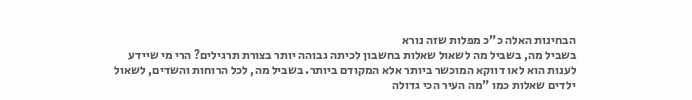הבחינות האלה כ"כ מפלות שזה נורא
בשביל מה, בשביל מה לשאול שאלות בחשבון לכיתה גבוהה יותר בצורת תרגילים? הרי מי שיידע לענות הוא לאו דווקא המוכשר ביותר אלא המקודם ביותר. בשביל מה, לכל הרוחות והשדים, לשאול ילדים שאלות כמו "מה העיר הכי גדולה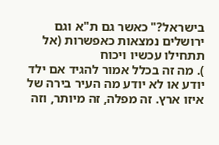בישראל?" כאשר גם ת"א וגם ירושלים נמצאות כאפשרות (אל תתחילו עכשיו ויכוח
). מה זה בכלל אמור להגיד אם ילד יודע או לא יודע מה העיר בירה של איזו ארץ. זה מפלה, זה מיותר, וזה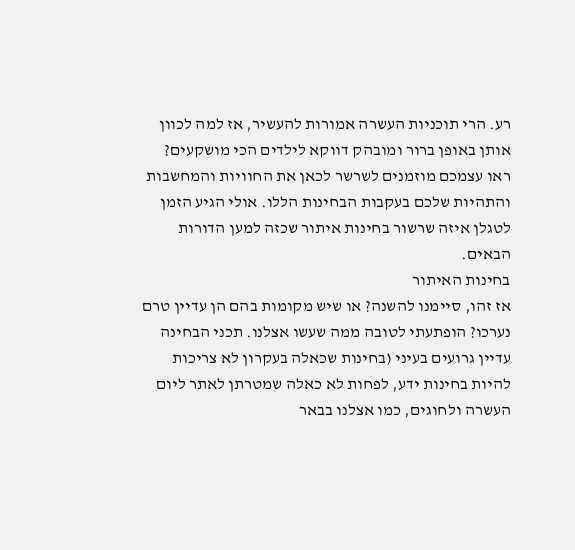רע. הרי תוכניות העשרה אמורות להעשיר, אז למה לכוון אותן באופן ברור ומובהק דווקא לילדים הכי מושקעים? ראו עצמכם מוזמנים לשרשר לכאן את החוויות והמחשבות והתהיות שלכם בעקבות הבחינות הללו. אולי הגיע הזמן לטגלן איזה שרשור בחינות איתור שכזה למען הדורות הבאים.
בחינות האיתור
אז זהו, סיימנו להשנה? או שיש מקומות בהם הן עדיין טרם נערכו? הופתעתי לטובה ממה שעשו אצלנו. תכני הבחינה עדיין גרועים בעיני (בחינות שכאלה בעקרון לא צריכות להיות בחינות ידע, לפחות לא כאלה שמטרתן לאתר ליום העשרה ולחוגים, כמו אצלנו בבאר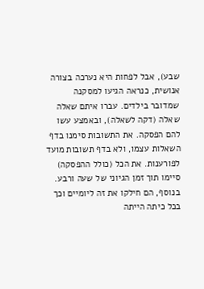שבע), אבל לפחות היא נערכה בצורה אנושית, כנראה הגיעו למסקנה שמדובר בילדים. עברו איתם שאלה שאלה (דקה לשאלה), ובאמצע עשו להם הפסקה. את התשובות סימנו בדף השאלות עצמו, ולא בדף תשובות מועד לפורענות. את הכל (כולל ההפסקה) סיימו תוך זמן הגיוני של שעה ורבע. בנוסף, הם חילקו את זה ליומיים וכך בכל כיתה הייתה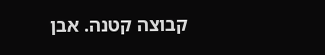קבוצה קטנה. אבן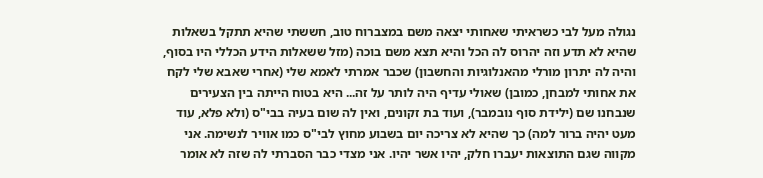נגולה מעל לבי כשראיתי שאחותי יצאה משם במצברוח טוב, חששתי שהיא תתקל בשאלות שהיא לא תדע וזה יהרוס לה הכל והיא תצא משם בוכה (מזל ששאלות הידע הכללי היו בסוף, והיה לה יתרון מורלי מהאנלוגיות והחשבון) שכבר אמרתי לאמא שלי (אחרי שאבא שלי לקח את אחותי למבחן, כמובן) שאולי עדיף היה לותר על זה... היא בטוח הייתה בין הצעירים שנבחנו שם (ילידת סוף נובמבר), ועוד בת זקונים, ואין לה שום בעיה בבי"ס (ולא פלא, עוד מעט יהיה ברור למה) כך שהיא לא צריכה יום בשבוע מחוץ לבי"ס כמו אוויר לנשימה. אני מקווה שגם התוצאות יעברו חלק, יהיו אשר יהיו. אני מצדי כבר הסברתי לה שזה לא אומר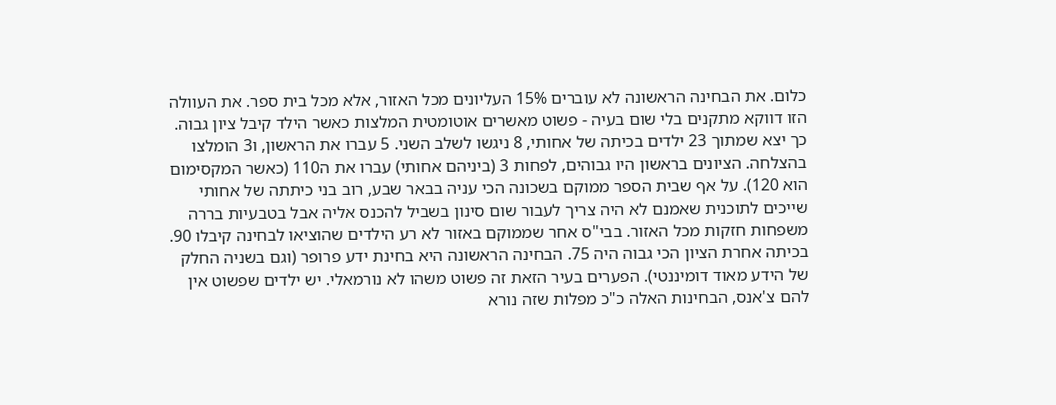כלום. את הבחינה הראשונה לא עוברים 15% העליונים מכל האזור, אלא מכל בית ספר. את העוולה הזו דווקא מתקנים בלי שום בעיה - פשוט מאשרים אוטומטית המלצות כאשר הילד קיבל ציון גבוה. כך יצא שמתוך 23 ילדים בכיתה של אחותי, 8 ניגשו לשלב השני. 5 עברו את הראשון, ו3 הומלצו בהצלחה. הציונים בראשון היו גבוהים, לפחות 3 (ביניהם אחותי) עברו את ה110 (כאשר המקסימום הוא 120). על אף שבית הספר ממוקם בשכונה הכי עניה בבאר שבע, רוב בני כיתתה של אחותי שייכים לתוכנית שאמנם לא היה צריך לעבור שום סינון בשביל להכנס אליה אבל בטבעיות בררה משפחות חזקות מכל האזור. בבי"ס אחר שממוקם באזור לא רע הילדים שהוציאו לבחינה קיבלו 90. בכיתה אחרת הציון הכי גבוה היה 75. הבחינה הראשונה היא בחינת ידע פרופר (וגם בשניה החלק של הידע מאוד דומיננטי). הפערים בעיר הזאת זה פשוט משהו לא נורמאלי. יש ילדים שפשוט אין להם צ'אנס, הבחינות האלה כ"כ מפלות שזה נורא